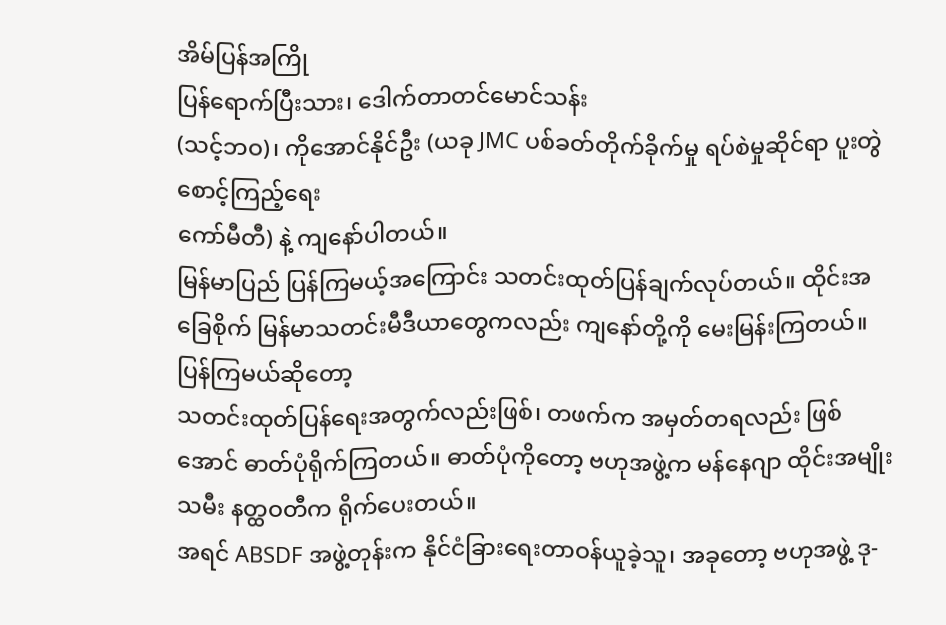အိမ်ပြန်အကြို
ပြန်ရောက်ပြီးသား၊ ဒေါက်တာတင်မောင်သန်း
(သင့်ဘဝ)၊ ကိုအောင်နိုင်ဦး (ယခု JMC ပစ်ခတ်တိုက်ခိုက်မှု ရပ်စဲမှုဆိုင်ရာ ပူးတွဲစောင့်ကြည့်ရေး
ကော်မီတီ) နဲ့ ကျနော်ပါတယ်။
မြန်မာပြည် ပြန်ကြမယ့်အကြောင်း သတင်းထုတ်ပြန်ချက်လုပ်တယ်။ ထိုင်းအခြေစိုက် မြန်မာသတင်းမီဒီယာတွေကလည်း ကျနော်တို့ကို မေးမြန်းကြတယ်။ ပြန်ကြမယ်ဆိုတော့
သတင်းထုတ်ပြန်ရေးအတွက်လည်းဖြစ်၊ တဖက်က အမှတ်တရလည်း ဖြစ်အောင် ဓာတ်ပုံရိုက်ကြတယ်။ ဓာတ်ပုံကိုတော့ ဗဟုအဖွဲ့က မန်နေဂျာ ထိုင်းအမျိုးသမီး နတ္ထဝတီက ရိုက်ပေးတယ်။
အရင် ABSDF အဖွဲ့တုန်းက နိုင်ငံခြားရေးတာဝန်ယူခဲ့သူ၊ အခုတော့ ဗဟုအဖွဲ့ ဒု-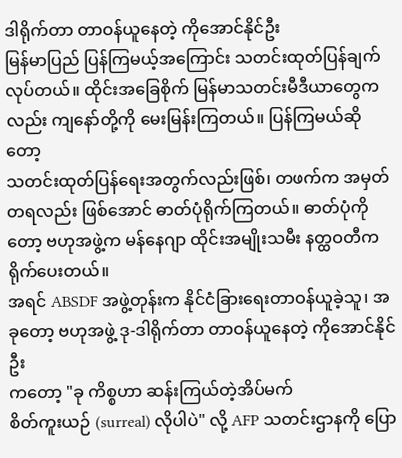ဒါရိုက်တာ တာဝန်ယူနေတဲ့ ကိုအောင်နိုင်ဦး
မြန်မာပြည် ပြန်ကြမယ့်အကြောင်း သတင်းထုတ်ပြန်ချက်လုပ်တယ်။ ထိုင်းအခြေစိုက် မြန်မာသတင်းမီဒီယာတွေကလည်း ကျနော်တို့ကို မေးမြန်းကြတယ်။ ပြန်ကြမယ်ဆိုတော့
သတင်းထုတ်ပြန်ရေးအတွက်လည်းဖြစ်၊ တဖက်က အမှတ်တရလည်း ဖြစ်အောင် ဓာတ်ပုံရိုက်ကြတယ်။ ဓာတ်ပုံကိုတော့ ဗဟုအဖွဲ့က မန်နေဂျာ ထိုင်းအမျိုးသမီး နတ္ထဝတီက ရိုက်ပေးတယ်။
အရင် ABSDF အဖွဲ့တုန်းက နိုင်ငံခြားရေးတာဝန်ယူခဲ့သူ၊ အခုတော့ ဗဟုအဖွဲ့ ဒု-ဒါရိုက်တာ တာဝန်ယူနေတဲ့ ကိုအောင်နိုင်ဦး
ကတော့ "ခု ကိစ္စဟာ ဆန်းကြယ်တဲ့အိပ်မက်
စိတ်ကူးယဉ် (surreal) လိုပါပဲ" လို့ AFP သတင်းဌာနကို ပြော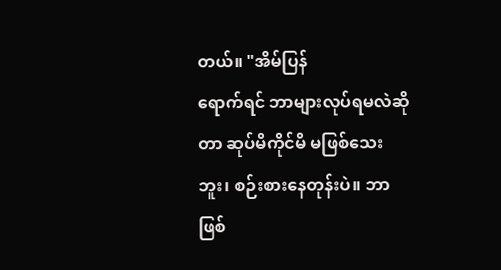တယ်။ "အိမ်ပြန်
ရောက်ရင် ဘာများလုပ်ရမလဲဆိုတာ ဆုပ်မိကိုင်မိ မဖြစ်သေးဘူး၊ စဉ်းစားနေတုန်းပဲ။ ဘာဖြစ်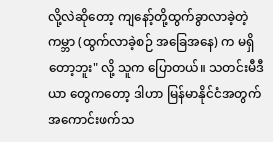လို့လဲဆိုတော့ ကျနော့်တို့ထွက်ခွာလာခဲ့တဲ့ ကမ္ဘာ (ထွက်လာခဲ့စဉ် အခြေအနေ) က မရှိတော့ဘူး" လို့ သူက ပြောတယ်။ သတင်းမီဒီယာ တွေကတော့ ဒါဟာ မြန်မာနိုင်ငံအတွက် အကောင်းဖက်သ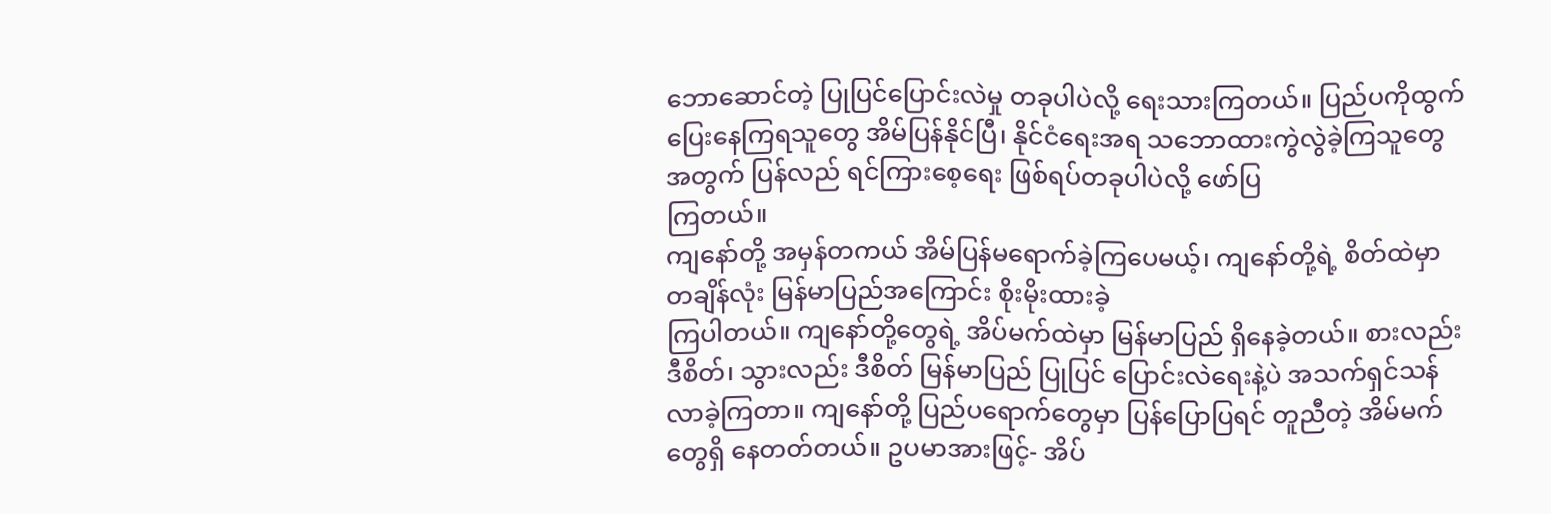ဘောဆောင်တဲ့ ပြုပြင်ပြောင်းလဲမှု တခုပါပဲလို့ ရေးသားကြတယ်။ ပြည်ပကိုထွက်ပြေးနေကြရသူတွေ အိမ်ပြန်နိုင်ပြီ၊ နိုင်ငံရေးအရ သဘောထားကွဲလွဲခဲ့ကြသူတွေအတွက် ပြန်လည် ရင်ကြားစေ့ရေး ဖြစ်ရပ်တခုပါပဲလို့ ဖော်ပြ
ကြတယ်။
ကျနော်တို့ အမှန်တကယ် အိမ်ပြန်မရောက်ခဲ့ကြပေမယ့်၊ ကျနော်တို့ရဲ့ စိတ်ထဲမှာ တချိန်လုံး မြန်မာပြည်အကြောင်း စိုးမိုးထားခဲ့
ကြပါတယ်။ ကျနော်တို့တွေရဲ့ အိပ်မက်ထဲမှာ မြန်မာပြည် ရှိနေခဲ့တယ်။ စားလည်း ဒီစိတ်၊ သွားလည်း ဒီစိတ် မြန်မာပြည် ပြုပြင် ပြောင်းလဲရေးနဲ့ပဲ အသက်ရှင်သန်လာခဲ့ကြတာ။ ကျနော်တို့ ပြည်ပရောက်တွေမှာ ပြန်ပြောပြရင် တူညီတဲ့ အိမ်မက်တွေရှိ နေတတ်တယ်။ ဥပမာအားဖြင့်- အိပ်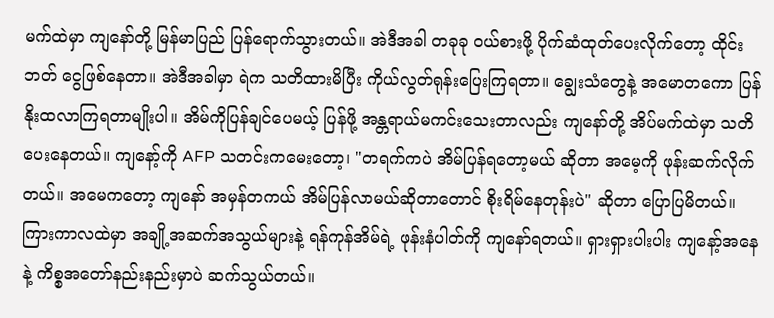မက်ထဲမှာ ကျနော်တို့ မြန်မာပြည် ပြန်ရောက်သွားတယ်။ အဲဒီအခါ တခုခု ဝယ်စားဖို့ ပိုက်ဆံထုတ်ပေးလိုက်တော့ ထိုင်းဘတ် ငွေဖြစ်နေတာ။ အဲဒီအခါမှာ ရဲက သတိထားမိပြီး ကိုယ်လွတ်ရုန်းပြေးကြရတာ။ ချွေးသံတွေနဲ့ အမောတကော ပြန်နိုးထလာကြရတာမျိုးပါ။ အိမ်ကိုပြန်ချင်ပေမယ့် ပြန်ဖို့ အန္တရာယ်မကင်းသေးတာလည်း ကျနော်တို့ အိပ်မက်ထဲမှာ သတိပေးနေတယ်။ ကျနော့်ကို AFP သတင်းကမေးတော့၊ "တရက်ကပဲ အိမ်ပြန်ရတော့မယ် ဆိုတာ အမေ့ကို ဖုန်းဆက်လိုက်တယ်။ အမေကတော့ ကျနော် အမှန်တကယ် အိမ်ပြန်လာမယ်ဆိုတာတောင် စိုးရိမ်နေတုန်းပဲ" ဆိုတာ ပြောပြမိတယ်။ ကြားကာလထဲမှာ အချို့အဆက်အသွယ်များနဲ့ ရန်ကုန်အိမ်ရဲ့ ဖုန်းနံပါတ်ကို ကျနော်ရတယ်။ ရှားရှားပါးပါး ကျနော့်အနေနဲ့ ကိစ္စအတော်နည်းနည်းမှာပဲ ဆက်သွယ်တယ်။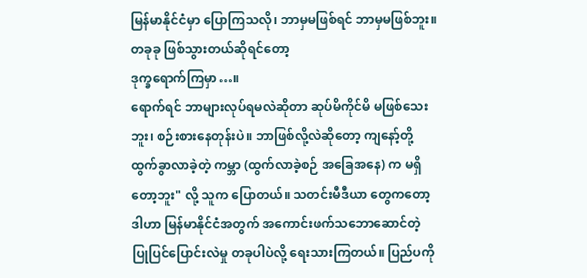မြန်မာနိုင်ငံမှာ ပြောကြသလို၊ ဘာမှမဖြစ်ရင် ဘာမှမဖြစ်ဘူး။ တခုခု ဖြစ်သွားတယ်ဆိုရင်တော့
ဒုက္ခရောက်ကြမှာ…။
ရောက်ရင် ဘာများလုပ်ရမလဲဆိုတာ ဆုပ်မိကိုင်မိ မဖြစ်သေးဘူး၊ စဉ်းစားနေတုန်းပဲ။ ဘာဖြစ်လို့လဲဆိုတော့ ကျနော့်တို့ထွက်ခွာလာခဲ့တဲ့ ကမ္ဘာ (ထွက်လာခဲ့စဉ် အခြေအနေ) က မရှိတော့ဘူး" လို့ သူက ပြောတယ်။ သတင်းမီဒီယာ တွေကတော့ ဒါဟာ မြန်မာနိုင်ငံအတွက် အကောင်းဖက်သဘောဆောင်တဲ့ ပြုပြင်ပြောင်းလဲမှု တခုပါပဲလို့ ရေးသားကြတယ်။ ပြည်ပကို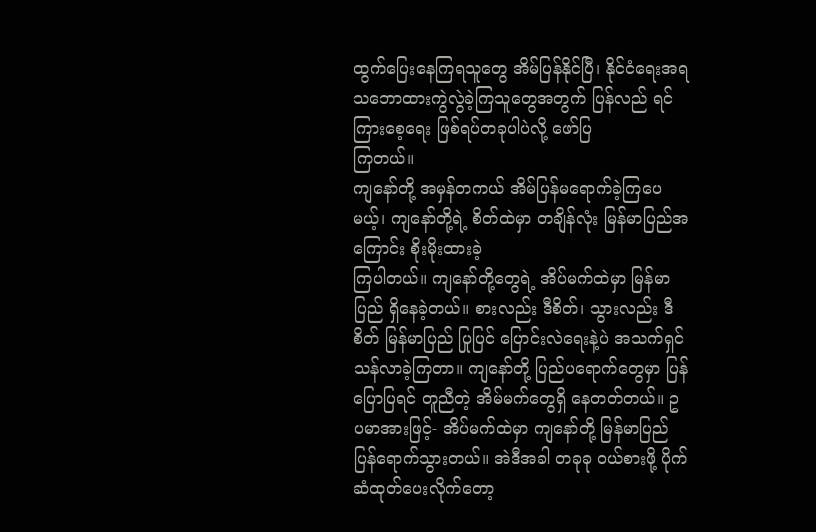ထွက်ပြေးနေကြရသူတွေ အိမ်ပြန်နိုင်ပြီ၊ နိုင်ငံရေးအရ သဘောထားကွဲလွဲခဲ့ကြသူတွေအတွက် ပြန်လည် ရင်ကြားစေ့ရေး ဖြစ်ရပ်တခုပါပဲလို့ ဖော်ပြ
ကြတယ်။
ကျနော်တို့ အမှန်တကယ် အိမ်ပြန်မရောက်ခဲ့ကြပေမယ့်၊ ကျနော်တို့ရဲ့ စိတ်ထဲမှာ တချိန်လုံး မြန်မာပြည်အကြောင်း စိုးမိုးထားခဲ့
ကြပါတယ်။ ကျနော်တို့တွေရဲ့ အိပ်မက်ထဲမှာ မြန်မာပြည် ရှိနေခဲ့တယ်။ စားလည်း ဒီစိတ်၊ သွားလည်း ဒီစိတ် မြန်မာပြည် ပြုပြင် ပြောင်းလဲရေးနဲ့ပဲ အသက်ရှင်သန်လာခဲ့ကြတာ။ ကျနော်တို့ ပြည်ပရောက်တွေမှာ ပြန်ပြောပြရင် တူညီတဲ့ အိမ်မက်တွေရှိ နေတတ်တယ်။ ဥပမာအားဖြင့်- အိပ်မက်ထဲမှာ ကျနော်တို့ မြန်မာပြည် ပြန်ရောက်သွားတယ်။ အဲဒီအခါ တခုခု ဝယ်စားဖို့ ပိုက်ဆံထုတ်ပေးလိုက်တော့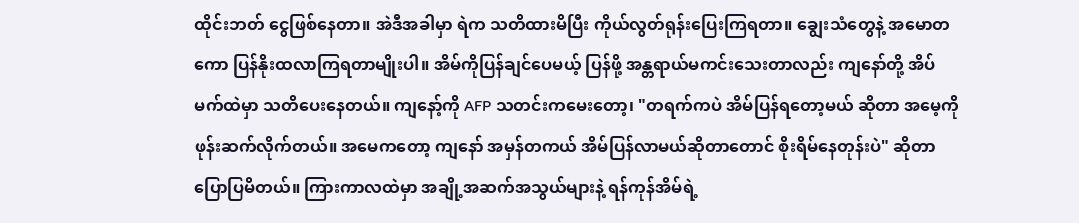ထိုင်းဘတ် ငွေဖြစ်နေတာ။ အဲဒီအခါမှာ ရဲက သတိထားမိပြီး ကိုယ်လွတ်ရုန်းပြေးကြရတာ။ ချွေးသံတွေနဲ့ အမောတကော ပြန်နိုးထလာကြရတာမျိုးပါ။ အိမ်ကိုပြန်ချင်ပေမယ့် ပြန်ဖို့ အန္တရာယ်မကင်းသေးတာလည်း ကျနော်တို့ အိပ်မက်ထဲမှာ သတိပေးနေတယ်။ ကျနော့်ကို AFP သတင်းကမေးတော့၊ "တရက်ကပဲ အိမ်ပြန်ရတော့မယ် ဆိုတာ အမေ့ကို ဖုန်းဆက်လိုက်တယ်။ အမေကတော့ ကျနော် အမှန်တကယ် အိမ်ပြန်လာမယ်ဆိုတာတောင် စိုးရိမ်နေတုန်းပဲ" ဆိုတာ ပြောပြမိတယ်။ ကြားကာလထဲမှာ အချို့အဆက်အသွယ်များနဲ့ ရန်ကုန်အိမ်ရဲ့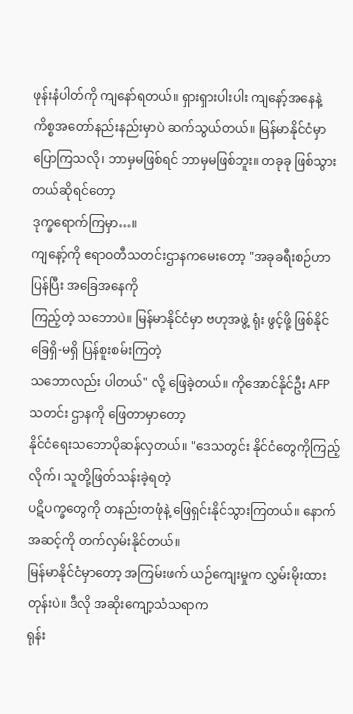ဖုန်းနံပါတ်ကို ကျနော်ရတယ်။ ရှားရှားပါးပါး ကျနော့်အနေနဲ့ ကိစ္စအတော်နည်းနည်းမှာပဲ ဆက်သွယ်တယ်။ မြန်မာနိုင်ငံမှာ ပြောကြသလို၊ ဘာမှမဖြစ်ရင် ဘာမှမဖြစ်ဘူး။ တခုခု ဖြစ်သွားတယ်ဆိုရင်တော့
ဒုက္ခရောက်ကြမှာ…။
ကျနော့်ကို ဧရာဝတီသတင်းဌာနကမေးတော့ "အခုခရီးစဉ်ဟာ ပြန်ပြီး အခြေအနေကို
ကြည့်တဲ့ သဘောပဲ။ မြန်မာနိုင်ငံမှာ ဗဟုအဖွဲ့ ရုံး ဖွင့်ဖို့ ဖြစ်နိုင်ခြေရှိ-မရှိ ပြန်စူးစမ်းကြတဲ့
သဘောလည်း ပါတယ်" လို့ ဖြေခဲ့တယ်။ ကိုအောင်နိုင်ဦး AFP သတင်း ဌာနကို ဖြေတာမှာတော့
နိုင်ငံရေးသဘောပိုဆန်လှတယ်။ "ဒေသတွင်း နိုင်ငံတွေကိုကြည့်လိုက်၊ သူတို့ဖြတ်သန်းခဲ့ရတဲ့
ပဋိပက္ခတွေကို တနည်းတဖုံနဲ့ ဖြေရှင်းနိုင်သွားကြတယ်။ နောက်အဆင့်ကို တက်လှမ်းနိုင်တယ်။
မြန်မာနိုင်ငံမှာတော့ အကြမ်းဖက် ယဉ်ကျေးမှုက လွှမ်းမိုးထားတုန်းပဲ။ ဒီလို အဆိုးကျော့သံသရာက
ရုန်း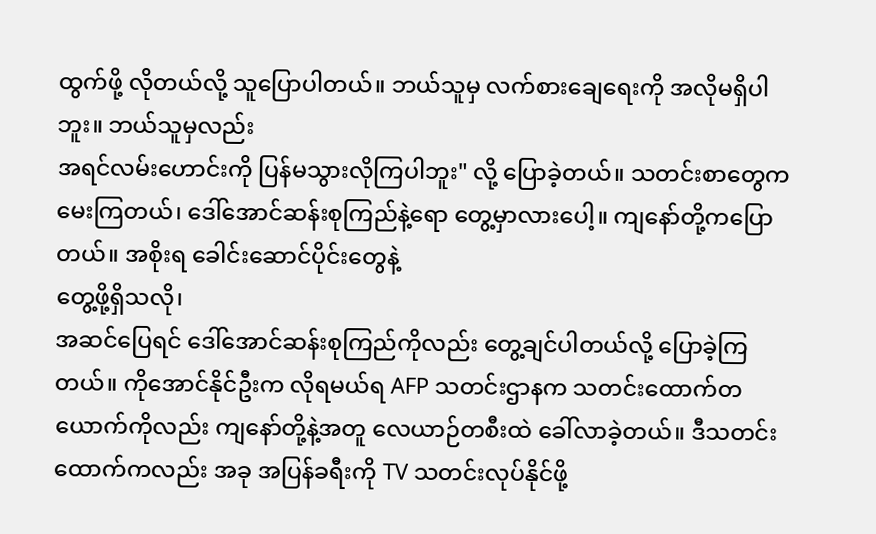ထွက်ဖို့ လိုတယ်လို့ သူပြောပါတယ်။ ဘယ်သူမှ လက်စားချေရေးကို အလိုမရှိပါဘူး။ ဘယ်သူမှလည်း
အရင်လမ်းဟောင်းကို ပြန်မသွားလိုကြပါဘူး" လို့ ပြောခဲ့တယ်။ သတင်းစာတွေက မေးကြတယ်၊ ဒေါ်အောင်ဆန်းစုကြည်နဲ့ရော တွေ့မှာလားပေါ့။ ကျနော်တို့ကပြောတယ်။ အစိုးရ ခေါင်းဆောင်ပိုင်းတွေနဲ့
တွေ့ဖို့ရှိသလို၊
အဆင်ပြေရင် ဒေါ်အောင်ဆန်းစုကြည်ကိုလည်း တွေ့ချင်ပါတယ်လို့ ပြောခဲ့ကြတယ်။ ကိုအောင်နိုင်ဦးက လိုရမယ်ရ AFP သတင်းဌာနက သတင်းထောက်တယောက်ကိုလည်း ကျနော်တို့နဲ့အတူ လေယာဉ်တစီးထဲ ခေါ်လာခဲ့တယ်။ ဒီသတင်းထောက်ကလည်း အခု အပြန်ခရီးကို TV သတင်းလုပ်နိုင်ဖို့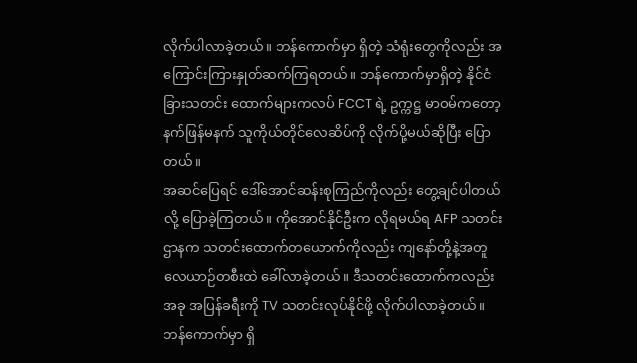လိုက်ပါလာခဲ့တယ်။ ဘန်ကောက်မှာ ရှိတဲ့ သံရုံးတွေကိုလည်း အကြောင်းကြားနှုတ်ဆက်ကြရတယ်။ ဘန်ကောက်မှာရှိတဲ့ နိုင်ငံခြားသတင်း ထောက်များကလပ် FCCT ရဲ့ ဥက္ကဋ္ဌ မာဝမ်ကတော့ နက်ဖြန်မနက် သူကိုယ်တိုင်လေဆိပ်ကို လိုက်ပို့မယ်ဆိုပြီး ပြောတယ်။
အဆင်ပြေရင် ဒေါ်အောင်ဆန်းစုကြည်ကိုလည်း တွေ့ချင်ပါတယ်လို့ ပြောခဲ့ကြတယ်။ ကိုအောင်နိုင်ဦးက လိုရမယ်ရ AFP သတင်းဌာနက သတင်းထောက်တယောက်ကိုလည်း ကျနော်တို့နဲ့အတူ လေယာဉ်တစီးထဲ ခေါ်လာခဲ့တယ်။ ဒီသတင်းထောက်ကလည်း အခု အပြန်ခရီးကို TV သတင်းလုပ်နိုင်ဖို့ လိုက်ပါလာခဲ့တယ်။ ဘန်ကောက်မှာ ရှိ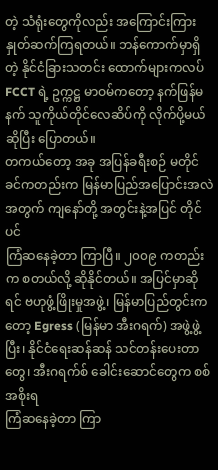တဲ့ သံရုံးတွေကိုလည်း အကြောင်းကြားနှုတ်ဆက်ကြရတယ်။ ဘန်ကောက်မှာရှိတဲ့ နိုင်ငံခြားသတင်း ထောက်များကလပ် FCCT ရဲ့ ဥက္ကဋ္ဌ မာဝမ်ကတော့ နက်ဖြန်မနက် သူကိုယ်တိုင်လေဆိပ်ကို လိုက်ပို့မယ်ဆိုပြီး ပြောတယ်။
တကယ်တော့ အခု အပြန်ခရီးစဉ် မတိုင်ခင်ကတည်းက မြန်မာပြည်အပြောင်းအလဲအတွက် ကျနော်တို့ အတွင်းနဲ့အပြင် တိုင်ပင်
ကြံဆနေခဲ့တာ ကြာပြီ။ ၂၀၀၉ ကတည်းက စတယ်လို့ ဆိုနိုင်တယ်။ အပြင်မှာဆိုရင် ဗဟုဖွံ့ဖြိုးမှုအဖွဲ့၊ မြန်မာပြည်တွင်းက တော့ Egress (မြန်မာ အီးဂရက်) အဖွဲ့ဖွဲ့ပြီး၊ နိုင်ငံရေးဆန်ဆန် သင်တန်းပေးတာတွေ၊ အီးဂရက်စ် ခေါင်းဆောင်တွေက စစ်အစိုးရ
ကြံဆနေခဲ့တာ ကြာ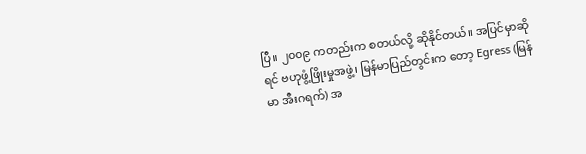ပြီ။ ၂၀၀၉ ကတည်းက စတယ်လို့ ဆိုနိုင်တယ်။ အပြင်မှာဆိုရင် ဗဟုဖွံ့ဖြိုးမှုအဖွဲ့၊ မြန်မာပြည်တွင်းက တော့ Egress (မြန်မာ အီးဂရက်) အ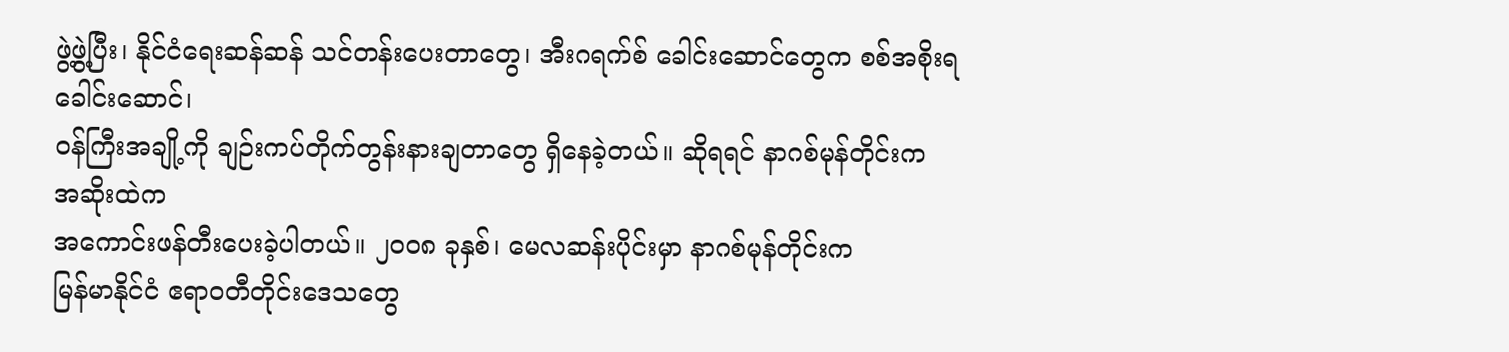ဖွဲ့ဖွဲ့ပြီး၊ နိုင်ငံရေးဆန်ဆန် သင်တန်းပေးတာတွေ၊ အီးဂရက်စ် ခေါင်းဆောင်တွေက စစ်အစိုးရ
ခေါင်းဆောင်၊
ဝန်ကြီးအချို့ကို ချဉ်းကပ်တိုက်တွန်းနားချတာတွေ ရှိနေခဲ့တယ်။ ဆိုရရင် နာဂစ်မုန်တိုင်းက
အဆိုးထဲက
အကောင်းဖန်တီးပေးခဲ့ပါတယ်။ ၂၀၀၈ ခုနှစ်၊ မေလဆန်းပိုင်းမှာ နာဂစ်မုန်တိုင်းက
မြန်မာနိုင်ငံ ဧရာဝတီတိုင်းဒေသတွေ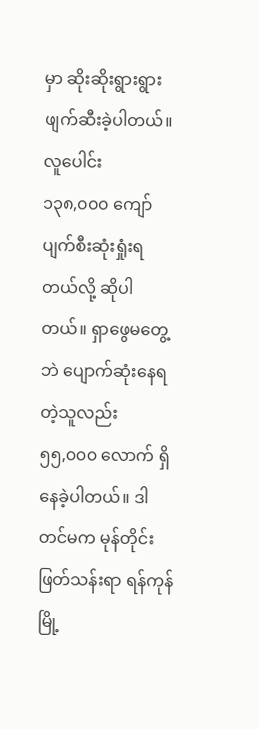မှာ ဆိုးဆိုးရွားရွား ဖျက်ဆီးခဲ့ပါတယ်။ လူပေါင်း
၁၃၈,၀၀၀ ကျော် ပျက်စီးဆုံးရှုံးရတယ်လို့ ဆိုပါတယ်။ ရှာဖွေမတွေ့ဘဲ ပျောက်ဆုံးနေရတဲ့သူလည်း
၅၅,၀၀၀ လောက် ရှိနေခဲ့ပါတယ်။ ဒါတင်မက မုန်တိုင်းဖြတ်သန်းရာ ရန်ကုန်မြို့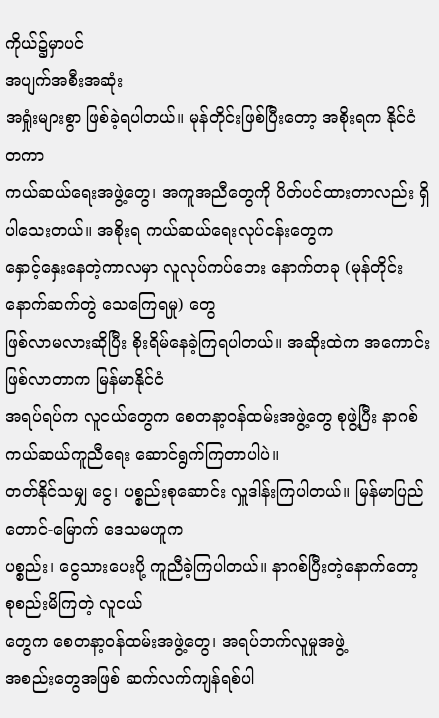ကိုယ်၌မှာပင်
အပျက်အစီးအဆုံး
အရှုံးများစွာ ဖြစ်ခဲ့ရပါတယ်။ မုန်တိုင်းဖြစ်ပြီးတော့ အစိုးရက နိုင်ငံတကာ
ကယ်ဆယ်ရေးအဖွဲ့တွေ၊ အကူအညီတွေကို ပိတ်ပင်ထားတာလည်း ရှိပါသေးတယ်။ အစိုးရ ကယ်ဆယ်ရေးလုပ်ငန်းတွေက
နှောင့်နှေးနေတဲ့ကာလမှာ လူလုပ်ကပ်ဘေး နောက်တခု (မုန်တိုင်းနောက်ဆက်တွဲ သေကြေရမှု) တွေ
ဖြစ်လာမလားဆိုပြီး စိုးရိမ်နေခဲ့ကြရပါတယ်။ အဆိုးထဲက အကောင်းဖြစ်လာတာက မြန်မာနိုင်ငံ
အရပ်ရပ်က လူငယ်တွေက စေတနာ့ဝန်ထမ်းအဖွဲ့တွေ စုဖွဲ့ပြီး နာဂစ် ကယ်ဆယ်ကူညီရေး ဆောင်ရွက်ကြတာပါပဲ။
တတ်နိုင်သမျှ ငွေ၊ ပစ္စည်းစုဆောင်း လှူဒါန်းကြပါတယ်။ မြန်မာပြည် တောင်-မြောက် ဒေသမဟူက
ပစ္စည်း၊ ငွေသားပေးပို့ ကူညီခဲ့ကြပါတယ်။ နာဂစ်ပြီးတဲ့နောက်တော့ စုစည်းမိကြတဲ့ လူငယ်
တွေက စေတနာ့ဝန်ထမ်းအဖွဲ့တွေ၊ အရပ်ဘက်လူမှုအဖွဲ့
အစည်းတွေအဖြစ် ဆက်လက်ကျန်ရစ်ပါ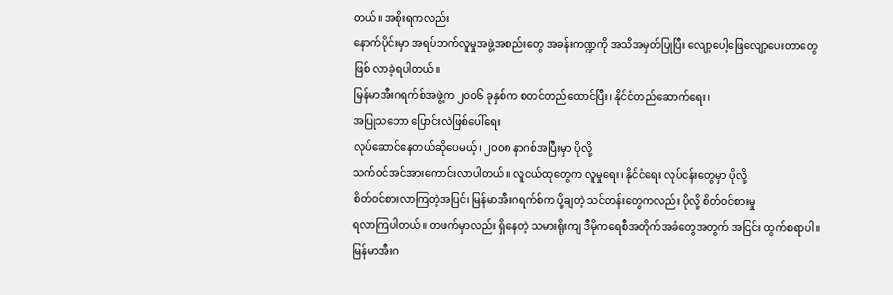တယ်။ အစိုးရကလည်း
နောက်ပိုင်းမှာ အရပ်ဘက်လူမှုအဖွဲ့အစည်းတွေ အခန်းကဏ္ဍကို အသိအမှတ်ပြုပြီး လျော့ပေါ့ဖြေလျော့ပေးတာတွေ
ဖြစ် လာခဲ့ရပါတယ်။
မြန်မာအီးဂရက်စ်အဖွဲ့က ၂၀၀၆ ခုနှစ်က စတင်တည်ထောင်ပြီး၊ နိုင်ငံတည်ဆောက်ရေး၊
အပြုသဘော ပြောင်းလဲဖြစ်ပေါ်ရေး
လုပ်ဆောင်နေတယ်ဆိုပေမယ့်၊ ၂၀၀၈ နာဂစ်အပြီးမှာ ပိုလို့
သက်ဝင်အင်အားကောင်းလာပါတယ်။ လူငယ်ထုတွေက လူမှုရေး၊ နိုင်ငံရေး လုပ်ငန်းတွေမှာ ပိုလို့
စိတ်ဝင်စားလာကြတဲ့အပြင်၊ မြန်မာအီးဂရက်စ်က ပို့ချတဲ့ သင်တန်းတွေကလည်း ပိုလို့ စိတ်ဝင်စားမှု
ရလာကြပါတယ်။ တဖက်မှာလည်း ရှိနေတဲ့ သမားရိုးကျ ဒီမိုကရေစီအတိုက်အခံတွေအတွက် အငြင်း ထွက်စရာပါ။
မြန်မာအီးဂ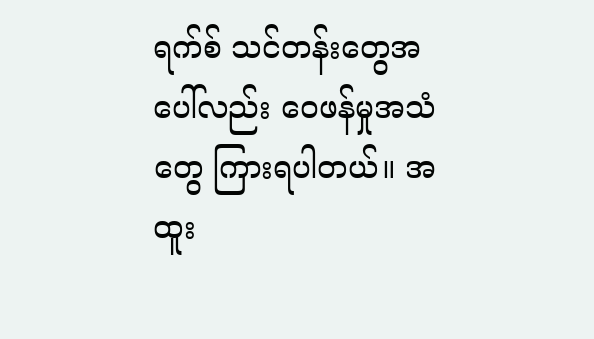ရက်စ် သင်တန်းတွေအပေါ်လည်း ဝေဖန်မှုအသံတွေ ကြားရပါတယ်။ အထူး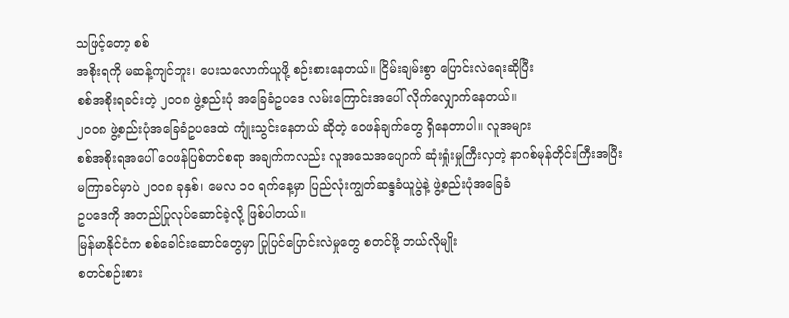သဖြင့်တော့ စစ်
အစိုးရကို မဆန့်ကျင်ဘူး၊ ပေးသလောက်ယူဖို့ စဉ်းစားနေတယ်။ ငြိမ်းချမ်းစွာ ပြောင်းလဲရေးဆိုပြီး
စစ်အစိုးရခင်းတဲ့ ၂၀၀၈ ဖွဲ့စည်းပုံ အခြေခံဥပဒေ လမ်းကြောင်းအပေါ် လိုက်လျှောက်နေတယ်။
၂၀၀၈ ဖွဲ့စည်းပုံအခြေခံဥပဒေထဲ ကျုံးသွင်းနေတယ် ဆိုတဲ့ ဝေဖန်ချက်တွေ ရှိနေတာပါ။ လူအများ
စစ်အစိုးရအပေါ် ဝေဖန်ပြစ်တင်စရာ အချက်ကလည်း လူအသေအပျောက် ဆုံးရှုံးမှုကြီးလှတဲ့ နာဂစ်မုန်တိုင်းကြီးအပြီး
မကြာခင်မှာပဲ ၂၀၀၈ ခုနှစ်၊ မေလ ၁၀ ရက်နေ့မှာ ပြည်လုံးကျွတ်ဆန္ဒခံယူပွဲနဲ့ ဖွဲ့စည်းပုံအခြေခံ
ဥပဒေကို အတည်ပြုလုပ်ဆောင်ခဲ့လို့ ဖြစ်ပါတယ်။
မြန်မာနိုင်ငံက စစ်ခေါင်းဆောင်တွေမှာ ပြုပြင်ပြောင်းလဲမှုတွေ စတင်ဖို့ ဘယ်လိုမျိုး
စတင်စဉ်းစား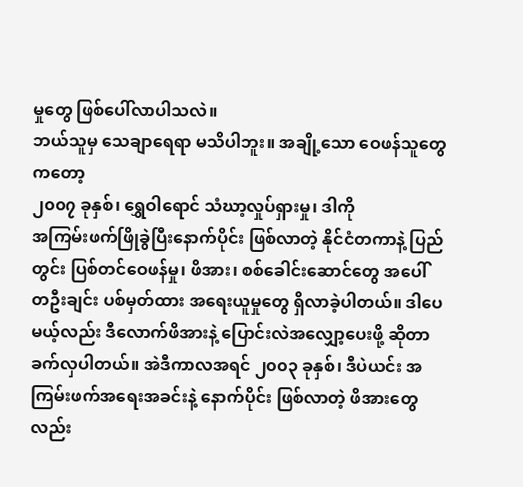မှုတွေ ဖြစ်ပေါ်လာပါသလဲ။
ဘယ်သူမှ သေချာရေရာ မသိပါဘူး။ အချို့သော ဝေဖန်သူတွေကတော့
၂၀၀၇ ခုနှစ်၊ ရွှေဝါရောင် သံဃာ့လှုပ်ရှားမှု၊ ဒါကို
အကြမ်းဖက်ဖြိုခွဲပြီးနောက်ပိုင်း ဖြစ်လာတဲ့ နိုင်ငံတကာနဲ့ ပြည်တွင်း ပြစ်တင်ဝေဖန်မှု၊ ဖိအား၊ စစ်ခေါင်းဆောင်တွေ အပေါ် တဦးချင်း ပစ်မှတ်ထား အရေးယူမှုတွေ ရှိလာခဲ့ပါတယ်။ ဒါပေမယ့်လည်း ဒီလောက်ဖိအားနဲ့ ပြောင်းလဲအလျှော့ပေးဖို့ ဆိုတာ ခက်လှပါတယ်။ အဲဒီကာလအရင် ၂၀၀၃ ခုနှစ်၊ ဒီပဲယင်း အကြမ်းဖက်အရေးအခင်းနဲ့ နောက်ပိုင်း ဖြစ်လာတဲ့ ဖိအားတွေလည်း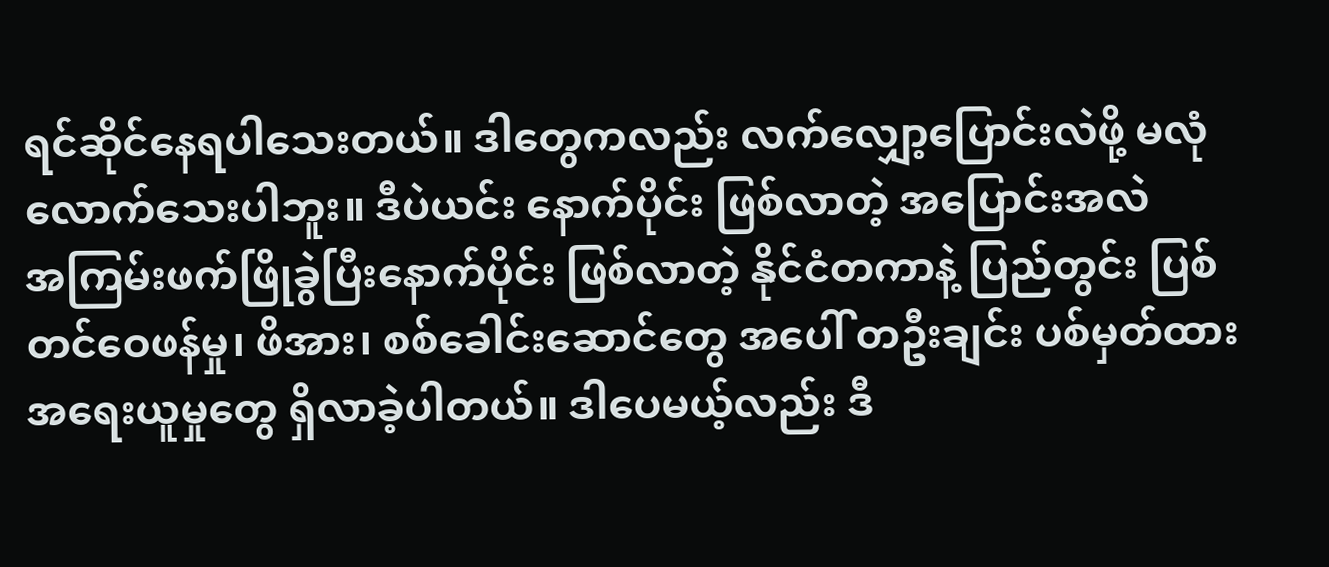ရင်ဆိုင်နေရပါသေးတယ်။ ဒါတွေကလည်း လက်လျှော့ပြောင်းလဲဖို့ မလုံလောက်သေးပါဘူး။ ဒီပဲယင်း နောက်ပိုင်း ဖြစ်လာတဲ့ အပြောင်းအလဲ
အကြမ်းဖက်ဖြိုခွဲပြီးနောက်ပိုင်း ဖြစ်လာတဲ့ နိုင်ငံတကာနဲ့ ပြည်တွင်း ပြစ်တင်ဝေဖန်မှု၊ ဖိအား၊ စစ်ခေါင်းဆောင်တွေ အပေါ် တဦးချင်း ပစ်မှတ်ထား အရေးယူမှုတွေ ရှိလာခဲ့ပါတယ်။ ဒါပေမယ့်လည်း ဒီ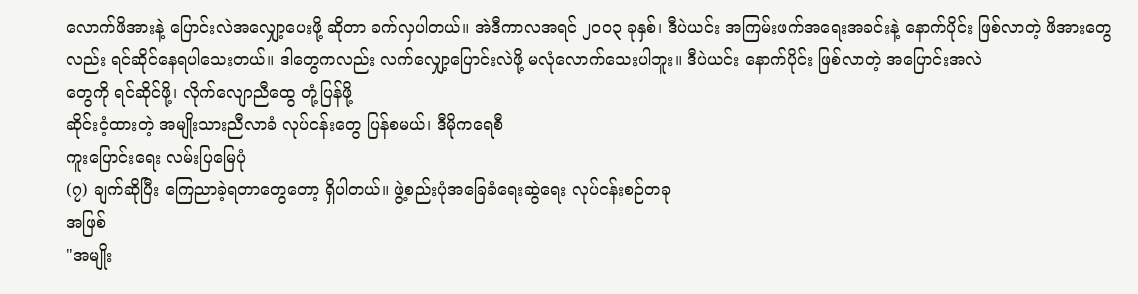လောက်ဖိအားနဲ့ ပြောင်းလဲအလျှော့ပေးဖို့ ဆိုတာ ခက်လှပါတယ်။ အဲဒီကာလအရင် ၂၀၀၃ ခုနှစ်၊ ဒီပဲယင်း အကြမ်းဖက်အရေးအခင်းနဲ့ နောက်ပိုင်း ဖြစ်လာတဲ့ ဖိအားတွေလည်း ရင်ဆိုင်နေရပါသေးတယ်။ ဒါတွေကလည်း လက်လျှော့ပြောင်းလဲဖို့ မလုံလောက်သေးပါဘူး။ ဒီပဲယင်း နောက်ပိုင်း ဖြစ်လာတဲ့ အပြောင်းအလဲ
တွေကို ရင်ဆိုင်ဖို့၊ လိုက်လျောညီထွေ တုံ့ပြန်ဖို့
ဆိုင်းငံ့ထားတဲ့ အမျိုးသားညီလာခံ လုပ်ငန်းတွေ ပြန်စမယ်၊ ဒီမိုကရေစီ
ကူးပြောင်းရေး လမ်းပြမြေပုံ
(၇) ချက်ဆိုပြီး ကြေညာခဲ့ရတာတွေတော့ ရှိပါတယ်။ ဖွဲ့စည်းပုံအခြေခံရေးဆွဲရေး လုပ်ငန်းစဉ်တခု
အဖြစ်
"အမျိုး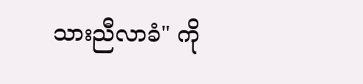သားညီလာခံ" ကို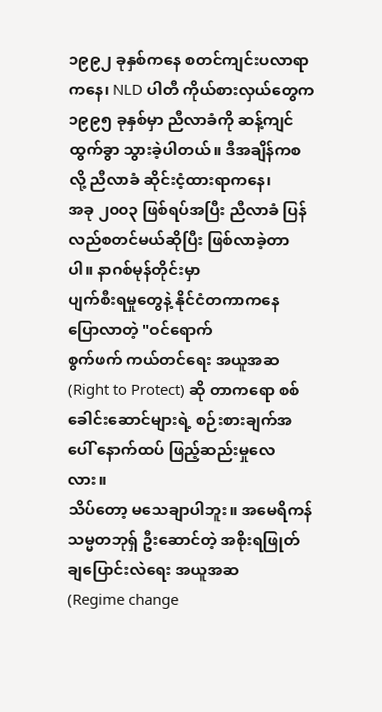၁၉၉၂ ခုနှစ်ကနေ စတင်ကျင်းပလာရာကနေ၊ NLD ပါတီ ကိုယ်စားလှယ်တွေက
၁၉၉၅ ခုနှစ်မှာ ညီလာခံကို ဆန့်ကျင်ထွက်ခွာ သွားခဲ့ပါတယ်။ ဒီအချိန်ကစလို့ ညီလာခံ ဆိုင်းငံ့ထားရာကနေ၊
အခု ၂၀၀၃ ဖြစ်ရပ်အပြီး ညီလာခံ ပြန်လည်စတင်မယ်ဆိုပြီး ဖြစ်လာခဲ့တာပါ။ နာဂစ်မုန်တိုင်းမှာ
ပျက်စီးရမှုတွေနဲ့ နိုင်ငံတကာကနေ ပြောလာတဲ့ "ဝင်ရောက်
စွက်ဖက် ကယ်တင်ရေး အယူအဆ
(Right to Protect) ဆို တာကရော စစ်ခေါင်းဆောင်များရဲ့ စဉ်းစားချက်အပေါ် နောက်ထပ် ဖြည့်ဆည်းမှုလေလား။
သိပ်တော့ မသေချာပါဘူး။ အမေရိကန်သမ္မတဘုရှ် ဦးဆောင်တဲ့ အစိုးရဖြုတ်ချပြောင်းလဲရေး အယူအဆ
(Regime change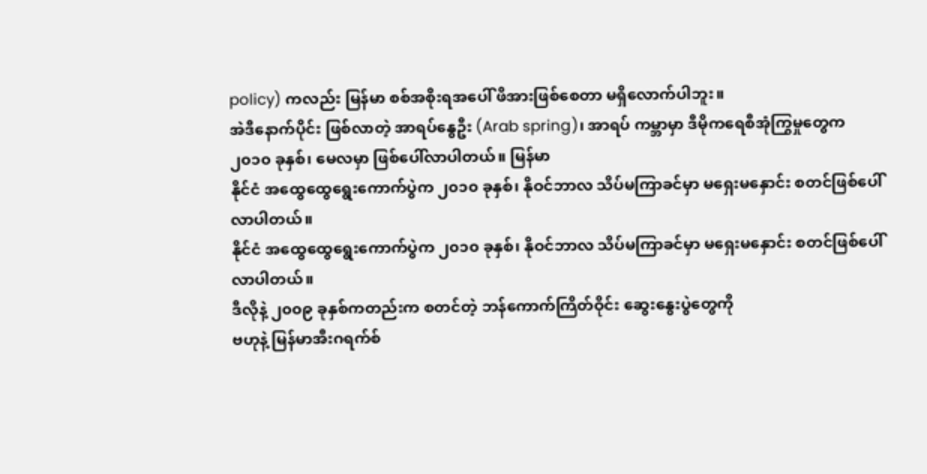policy) ကလည်း မြန်မာ စစ်အစိုးရအပေါ် ဖိအားဖြစ်စေတာ မရှိလောက်ပါဘူး။
အဲဒီနောက်ပိုင်း ဖြစ်လာတဲ့ အာရပ်နွေဦး (Arab spring)၊ အာရပ် ကမ္ဘာမှာ ဒီမိုကရေစီအုံကြွမှုတွေက
၂၀၁၀ ခုနှစ်၊ မေလမှာ ဖြစ်ပေါ်လာပါတယ်။ မြန်မာ
နိုင်ငံ အထွေထွေရွေးကောက်ပွဲက ၂၀၁၀ ခုနှစ်၊ နိုဝင်ဘာလ သိပ်မကြာခင်မှာ မရှေးမနှောင်း စတင်ဖြစ်ပေါ်လာပါတယ်။
နိုင်ငံ အထွေထွေရွေးကောက်ပွဲက ၂၀၁၀ ခုနှစ်၊ နိုဝင်ဘာလ သိပ်မကြာခင်မှာ မရှေးမနှောင်း စတင်ဖြစ်ပေါ်လာပါတယ်။
ဒီလိုနဲ့ ၂၀၀၉ ခုနှစ်ကတည်းက စတင်တဲ့ ဘန်ကောက်ကြိတ်ဝိုင်း ဆွေးနွေးပွဲတွေကို
ဗဟုနဲ့ မြန်မာအီးဂရက်စ်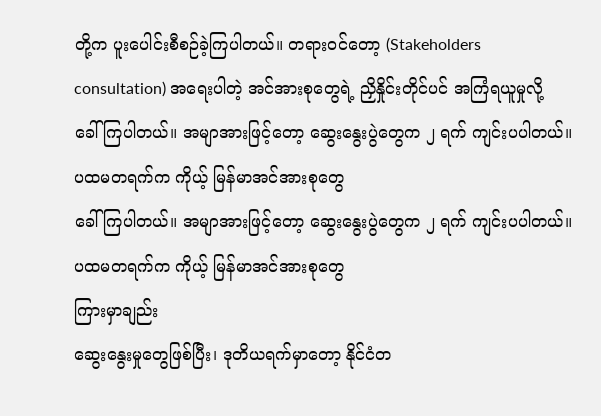တို့က ပူးပေါင်းစီစဉ်ခဲ့ကြပါတယ်။ တရားဝင်တော့ (Stakeholders
consultation) အရေးပါတဲ့ အင်အားစုတွေရဲ့ ညှိနှိုင်းတိုင်ပင် အကြံရယူမှုလို့
ခေါ်ကြပါတယ်။ အမျာအားဖြင့်တော့ ဆွေးနွေးပွဲတွေက ၂ ရက် ကျင်းပပါတယ်။ ပထမတရက်က ကိုယ့် မြန်မာအင်အားစုတွေ
ခေါ်ကြပါတယ်။ အမျာအားဖြင့်တော့ ဆွေးနွေးပွဲတွေက ၂ ရက် ကျင်းပပါတယ်။ ပထမတရက်က ကိုယ့် မြန်မာအင်အားစုတွေ
ကြားမှာချည်း
ဆွေးနွေးမှုတွေဖြစ်ပြီး၊ ဒုတိယရက်မှာတော့ နိုင်ငံတ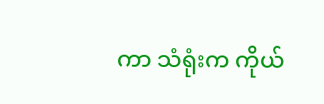ကာ သံရုံးက ကိုယ်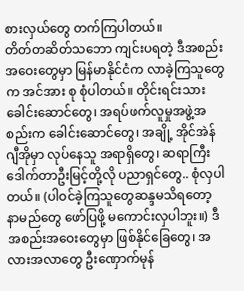စားလှယ်တွေ တက်ကြပါတယ်။
တိတ်တဆိတ်သဘော ကျင်းပရတဲ့ ဒီအစည်းအဝေးတွေမှာ မြန်မာနိုင်ငံက လာခဲ့ကြသူတွေက အင်အား စု စုံပါတယ်။ တိုင်းရင်းသား ခေါင်းဆောင်တွေ၊ အရပ်ဖက်လူမှုအဖွဲ့အစည်းက ခေါင်းဆောင်တွေ၊ အချို့ အိုင်အဲန်ဂျီအိုမှာ လုပ်နေသူ အရာရှိတွေ၊ ဆရာကြီး ဒေါက်တာဦးမြင့်တို့လို ပညာရှင်တွေ.. စုံလှပါတယ်။ (ပါဝင်ခဲ့ကြသူတွေဆန္ဒမသိရတော့ နာမည်တွေ ဖော်ပြဖို့ မကောင်းလှပါဘူး။) ဒီအစည်းအဝေးတွေမှာ ဖြစ်နိုင်ခြေတွေ၊ အလားအလာတွေ ဦးဏှောက်မုန်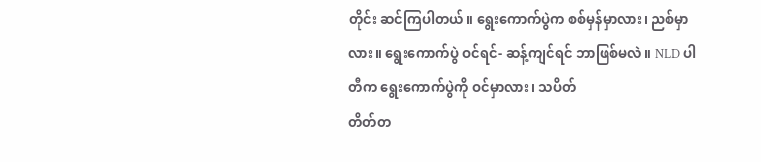တိုင်း ဆင်ကြပါတယ်။ ရွေးကောက်ပွဲက စစ်မှန်မှာလား၊ ညစ်မှာလား။ ရွေးကောက်ပွဲ ဝင်ရင်- ဆန့်ကျင်ရင် ဘာဖြစ်မလဲ။ NLD ပါတီက ရွေးကောက်ပွဲကို ဝင်မှာလား၊ သပိတ်
တိတ်တ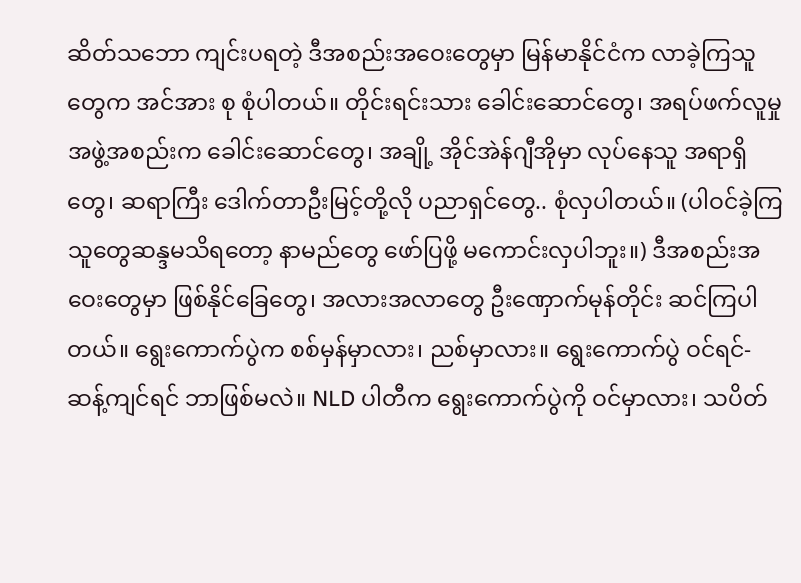ဆိတ်သဘော ကျင်းပရတဲ့ ဒီအစည်းအဝေးတွေမှာ မြန်မာနိုင်ငံက လာခဲ့ကြသူတွေက အင်အား စု စုံပါတယ်။ တိုင်းရင်းသား ခေါင်းဆောင်တွေ၊ အရပ်ဖက်လူမှုအဖွဲ့အစည်းက ခေါင်းဆောင်တွေ၊ အချို့ အိုင်အဲန်ဂျီအိုမှာ လုပ်နေသူ အရာရှိတွေ၊ ဆရာကြီး ဒေါက်တာဦးမြင့်တို့လို ပညာရှင်တွေ.. စုံလှပါတယ်။ (ပါဝင်ခဲ့ကြသူတွေဆန္ဒမသိရတော့ နာမည်တွေ ဖော်ပြဖို့ မကောင်းလှပါဘူး။) ဒီအစည်းအဝေးတွေမှာ ဖြစ်နိုင်ခြေတွေ၊ အလားအလာတွေ ဦးဏှောက်မုန်တိုင်း ဆင်ကြပါတယ်။ ရွေးကောက်ပွဲက စစ်မှန်မှာလား၊ ညစ်မှာလား။ ရွေးကောက်ပွဲ ဝင်ရင်- ဆန့်ကျင်ရင် ဘာဖြစ်မလဲ။ NLD ပါတီက ရွေးကောက်ပွဲကို ဝင်မှာလား၊ သပိတ်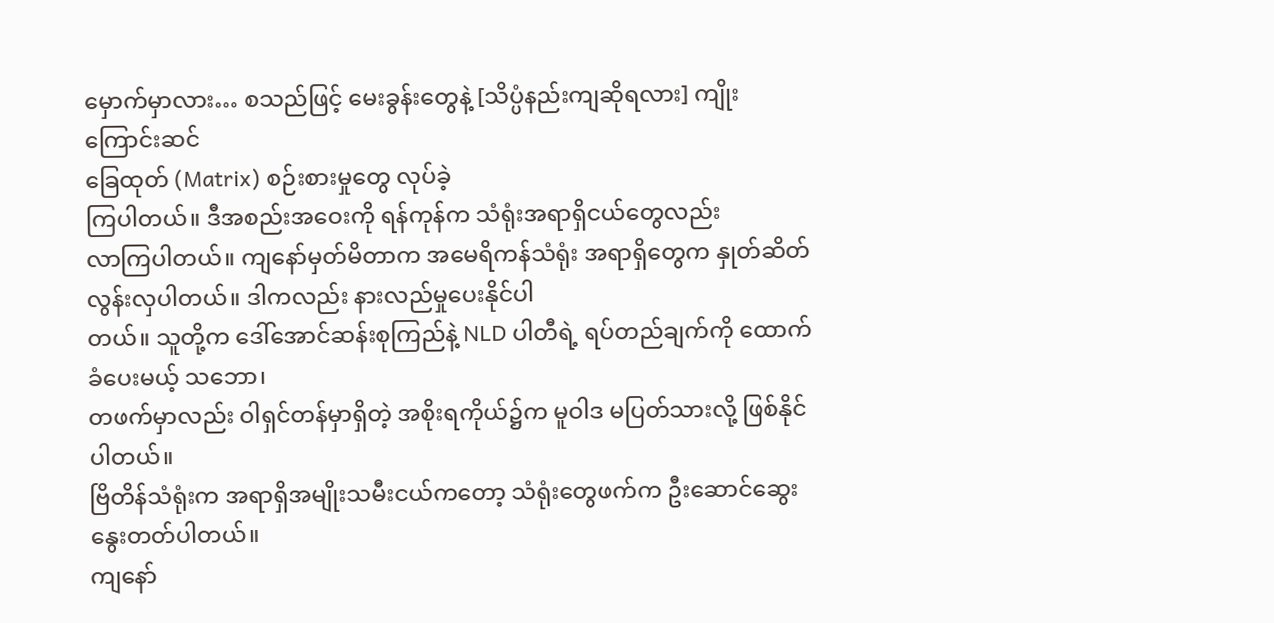မှောက်မှာလား… စသည်ဖြင့် မေးခွန်းတွေနဲ့ [သိပ္ပံနည်းကျဆိုရလား] ကျိုးကြောင်းဆင်
ခြေထုတ် (Matrix) စဉ်းစားမှုတွေ လုပ်ခဲ့
ကြပါတယ်။ ဒီအစည်းအဝေးကို ရန်ကုန်က သံရုံးအရာရှိငယ်တွေလည်း
လာကြပါတယ်။ ကျနော်မှတ်မိတာက အမေရိကန်သံရုံး အရာရှိတွေက နှုတ်ဆိတ်လွန်းလှပါတယ်။ ဒါကလည်း နားလည်မှုပေးနိုင်ပါ
တယ်။ သူတို့က ဒေါ်အောင်ဆန်းစုကြည်နဲ့ NLD ပါတီရဲ့ ရပ်တည်ချက်ကို ထောက်ခံပေးမယ့် သဘော၊
တဖက်မှာလည်း ဝါရှင်တန်မှာရှိတဲ့ အစိုးရကိုယ်၌က မူဝါဒ မပြတ်သားလို့ ဖြစ်နိုင်ပါတယ်။
ဗြိတိန်သံရုံးက အရာရှိအမျိုးသမီးငယ်ကတော့ သံရုံးတွေဖက်က ဦးဆောင်ဆွေးနွေးတတ်ပါတယ်။
ကျနော်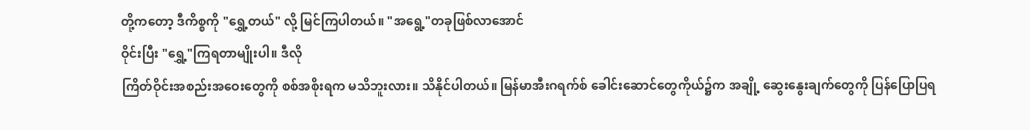တို့ကတော့ ဒီကိစ္စကို "ရွှေ့တယ်" လို့ မြင်ကြပါတယ်။ "အရွေ့"တခုဖြစ်လာအောင်
ဝိုင်းပြီး "ရွှေ့"ကြရတာမျိုးပါ။ ဒီလို
ကြိတ်ဝိုင်းအစည်းအဝေးတွေကို စစ်အစိုးရက မသိဘူးလား။ သိနိုင်ပါတယ်။ မြန်မာအီးဂရက်စ် ခေါင်းဆောင်တွေကိုယ်၌က အချို့ ဆွေးနွေးချက်တွေကို ပြန်ပြောပြရ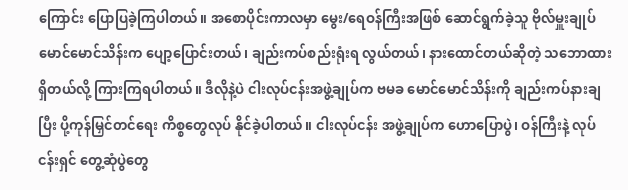ကြောင်း ပြောပြခဲ့ကြပါတယ်။ အစောပိုင်းကာလမှာ မွေး/ရေဝန်ကြီးအဖြစ် ဆောင်ရွက်ခဲ့သူ ဗိုလ်မှူးချုပ်မောင်မောင်သိန်းက ပျော့ပြောင်းတယ်၊ ချည်းကပ်စည်းရုံးရ လွယ်တယ်၊ နားထောင်တယ်ဆိုတဲ့ သဘောထား ရှိတယ်လို့ ကြားကြရပါတယ်။ ဒီလိုနဲ့ပဲ ငါးလုပ်ငန်းအဖွဲ့ချုပ်က ဗမခ မောင်မောင်သိန်းကို ချည်းကပ်နားချပြီး ပို့ကုန်မြှင်တင်ရေး ကိစ္စတွေလုပ် နိုင်ခဲ့ပါတယ်။ ငါးလုပ်ငန်း အဖွဲ့ချုပ်က ဟောပြောပွဲ၊ ဝန်ကြီးနဲ့ လုပ်ငန်းရှင် တွေ့ဆုံပွဲတွေ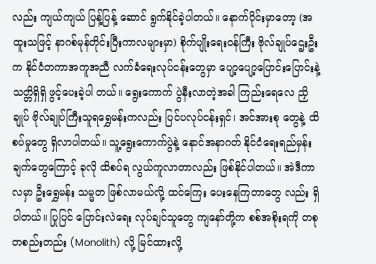လည်း ကျယ်ကျယ် ပြန့်ပြန့် ဆောင် ရွက်နိုင်ခဲ့ပါတယ်။ နောက်ပိုင်းမှာတော့ (အထူးသဖြင့် နာဂစ်မုန်တိုင်းပြီးကာလများမှာ) စိုက်ပျိုးရေးဝန်ကြီး ဗိုလ်ချုပ်ဌေးဦး က နိုင်ငံတကာအကူအညီ လက်ခံရေးလုပ်ငန်းတွေမှာ ပျော့ပျော့ပြောင်းပြောင်းနဲ့ သတ္တိရှိရှိ ဖွင့်ပေးခဲ့ပါ တယ်။ ရွေးကောက် ပွဲနီးလာတဲ့အခါ ကြည်းရေလေ ညှိချုပ် ဗိုလ်ချုပ်ကြီးသူရရွှေမန်းကလည်း ပြင်ပလုပ်ငန်းရှင်၊ အင်အားစု တွေနဲ့ ထိစပ်မှုတွေ ရှိလာပါတယ်။ သူ့ရွေးကောက်ပွဲနဲ့ နောင်အနာဂတ် နိုင်ငံရေးရည်မှန်းချက်တွေကြောင့် ခုလို ထိစပ်ရ လွယ်ကူလာတာလည်း ဖြစ်နိုင်ပါတယ်။ အဲဒီကာလမှာ ဦးရွှေမန်း သမ္မတ ဖြစ်လာမယ်လို့ ထင်ကြေး ပေးနေကြတာတွေ လည်း ရှိပါတယ်။ ပြုပြင် ပြောင်းလဲရေး လုပ်ချင်သူတွေ ကျနော်တို့က စစ်အစိုးရကို တစုတစည်းတည်း (Monolith) လို့ မြင်ထားလို့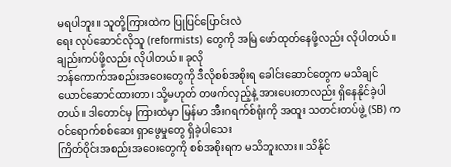မရပါဘူး။ သူတို့ကြားထဲက ပြုပြင်ပြောင်းလဲ
ရေး လုပ်ဆောင်လိုသူ (reformists) တွေကို အမြဲ ဖော်ထုတ်နေဖို့လည်း လိုပါတယ်။ ချည်းကပ်ဖို့လည်း လိုပါတယ်။ ခုလို
ဘန်ကောက်အစည်းအဝေးတွေကို ဒီလိုစစ်အစိုးရ ခေါင်းဆောင်တွေက မသိချင် ယောင်ဆောင်ထားတာ၊ သို့မဟုတ် တဖက်လှည့်နဲ့ အားပေးတာလည်း ရှိနေနိုင်ခဲ့ပါတယ်။ ဒါတောင်မှ ကြားထဲမှာ မြန်မာ အီးဂရက်စ်ရုံးကို အထူး သတင်းတပ်ဖွဲ့ (SB) က ဝင်ရောက်စစ်ဆေး ရှာဖွေမှုတွေ ရှိခဲ့ပါသေး
ကြိတ်ဝိုင်းအစည်းအဝေးတွေကို စစ်အစိုးရက မသိဘူးလား။ သိနိုင်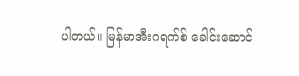ပါတယ်။ မြန်မာအီးဂရက်စ် ခေါင်းဆောင်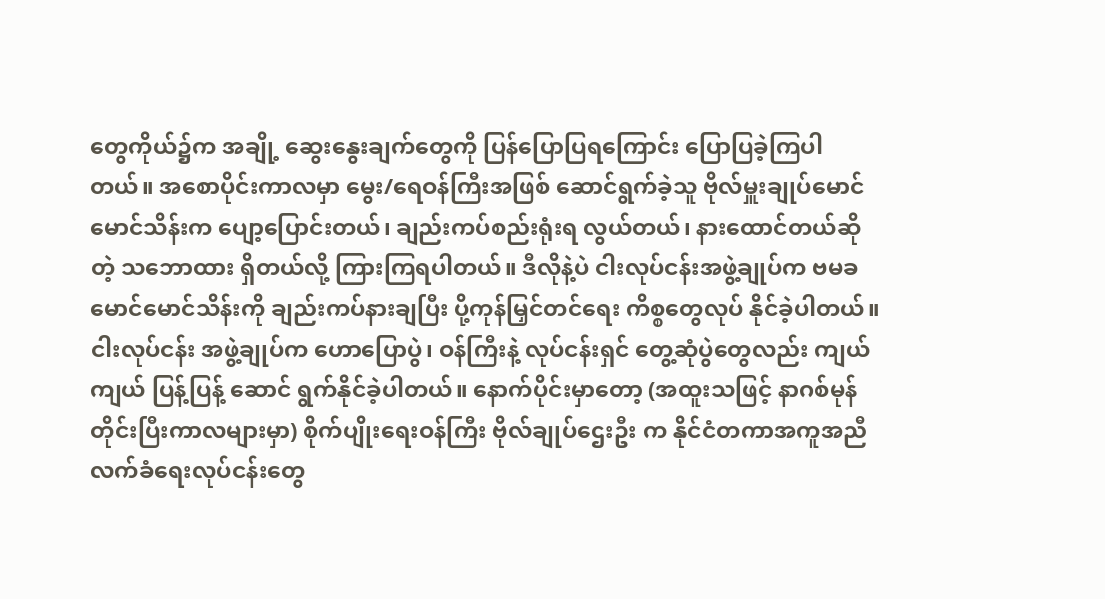တွေကိုယ်၌က အချို့ ဆွေးနွေးချက်တွေကို ပြန်ပြောပြရကြောင်း ပြောပြခဲ့ကြပါတယ်။ အစောပိုင်းကာလမှာ မွေး/ရေဝန်ကြီးအဖြစ် ဆောင်ရွက်ခဲ့သူ ဗိုလ်မှူးချုပ်မောင်မောင်သိန်းက ပျော့ပြောင်းတယ်၊ ချည်းကပ်စည်းရုံးရ လွယ်တယ်၊ နားထောင်တယ်ဆိုတဲ့ သဘောထား ရှိတယ်လို့ ကြားကြရပါတယ်။ ဒီလိုနဲ့ပဲ ငါးလုပ်ငန်းအဖွဲ့ချုပ်က ဗမခ မောင်မောင်သိန်းကို ချည်းကပ်နားချပြီး ပို့ကုန်မြှင်တင်ရေး ကိစ္စတွေလုပ် နိုင်ခဲ့ပါတယ်။ ငါးလုပ်ငန်း အဖွဲ့ချုပ်က ဟောပြောပွဲ၊ ဝန်ကြီးနဲ့ လုပ်ငန်းရှင် တွေ့ဆုံပွဲတွေလည်း ကျယ်ကျယ် ပြန့်ပြန့် ဆောင် ရွက်နိုင်ခဲ့ပါတယ်။ နောက်ပိုင်းမှာတော့ (အထူးသဖြင့် နာဂစ်မုန်တိုင်းပြီးကာလများမှာ) စိုက်ပျိုးရေးဝန်ကြီး ဗိုလ်ချုပ်ဌေးဦး က နိုင်ငံတကာအကူအညီ လက်ခံရေးလုပ်ငန်းတွေ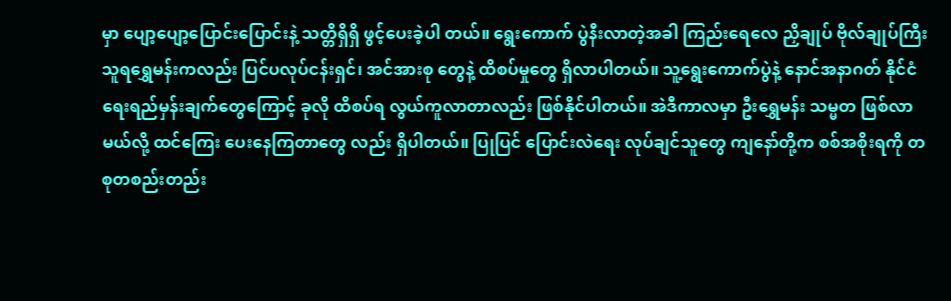မှာ ပျော့ပျော့ပြောင်းပြောင်းနဲ့ သတ္တိရှိရှိ ဖွင့်ပေးခဲ့ပါ တယ်။ ရွေးကောက် ပွဲနီးလာတဲ့အခါ ကြည်းရေလေ ညှိချုပ် ဗိုလ်ချုပ်ကြီးသူရရွှေမန်းကလည်း ပြင်ပလုပ်ငန်းရှင်၊ အင်အားစု တွေနဲ့ ထိစပ်မှုတွေ ရှိလာပါတယ်။ သူ့ရွေးကောက်ပွဲနဲ့ နောင်အနာဂတ် နိုင်ငံရေးရည်မှန်းချက်တွေကြောင့် ခုလို ထိစပ်ရ လွယ်ကူလာတာလည်း ဖြစ်နိုင်ပါတယ်။ အဲဒီကာလမှာ ဦးရွှေမန်း သမ္မတ ဖြစ်လာမယ်လို့ ထင်ကြေး ပေးနေကြတာတွေ လည်း ရှိပါတယ်။ ပြုပြင် ပြောင်းလဲရေး လုပ်ချင်သူတွေ ကျနော်တို့က စစ်အစိုးရကို တစုတစည်းတည်း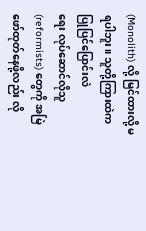(Monolith) လို့ မြင်ထားလို့ မရပါဘူး။ သူတို့ကြားထဲက ပြုပြင်ပြောင်းလဲ
ရေး လုပ်ဆောင်လိုသူ (reformists) တွေကို အမြဲ ဖော်ထုတ်နေဖို့လည်း လို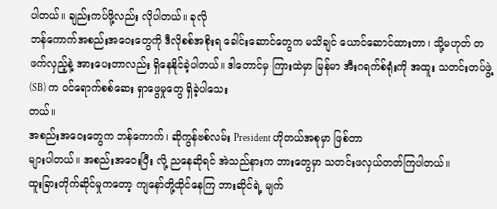ပါတယ်။ ချည်းကပ်ဖို့လည်း လိုပါတယ်။ ခုလို
ဘန်ကောက်အစည်းအဝေးတွေကို ဒီလိုစစ်အစိုးရ ခေါင်းဆောင်တွေက မသိချင် ယောင်ဆောင်ထားတာ၊ သို့မဟုတ် တဖက်လှည့်နဲ့ အားပေးတာလည်း ရှိနေနိုင်ခဲ့ပါတယ်။ ဒါတောင်မှ ကြားထဲမှာ မြန်မာ အီးဂရက်စ်ရုံးကို အထူး သတင်းတပ်ဖွဲ့ (SB) က ဝင်ရောက်စစ်ဆေး ရှာဖွေမှုတွေ ရှိခဲ့ပါသေး
တယ်။
အစည်းအဝေးတွေက ဘန်ကောက်၊ ဆိုကွန်ဗစ်လမ်း President ဟိုတယ်အစုမှာ ဖြစ်တာ
များပါတယ်။ အစည်းအဝေးပြီး လို့ ညနေဆိုရင် အဲသည်နားက ဘားတွေမှာ သတင်းဖလှယ်တတ်ကြပါတယ်။
ထူးခြားတိုက်ဆိုင်မှုကတော့ ကျနော်တို့ထိုင်နေကြ ဘားဆိုင်ရဲ့ မျက်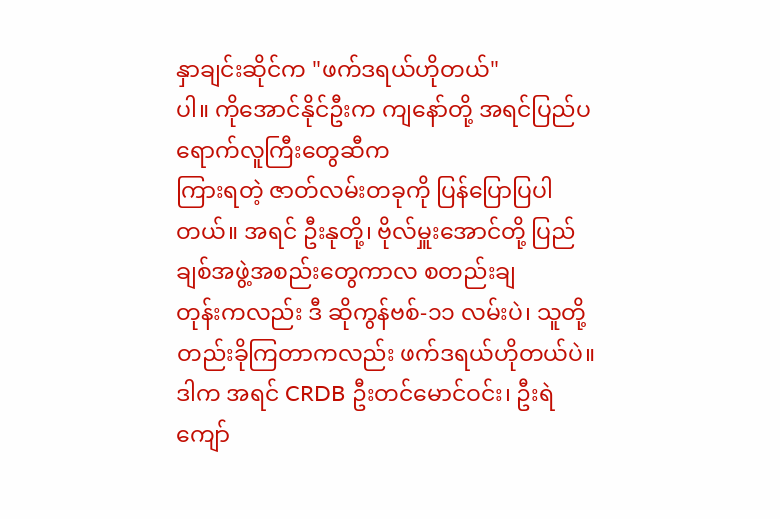နှာချင်းဆိုင်က "ဖက်ဒရယ်ဟိုတယ်"
ပါ။ ကိုအောင်နိုင်ဦးက ကျနော်တို့ အရင်ပြည်ပရောက်လူကြီးတွေဆီက
ကြားရတဲ့ ဇာတ်လမ်းတခုကို ပြန်ပြောပြပါတယ်။ အရင် ဦးနုတို့၊ ဗိုလ်မှူးအောင်တို့ ပြည်ချစ်အဖွဲ့အစည်းတွေကာလ စတည်းချ
တုန်းကလည်း ဒီ ဆိုကွန်ဗစ်-၁၁ လမ်းပဲ၊ သူတို့တည်းခိုကြတာကလည်း ဖက်ဒရယ်ဟိုတယ်ပဲ။ ဒါက အရင် CRDB ဦးတင်မောင်ဝင်း၊ ဦးရဲကျော်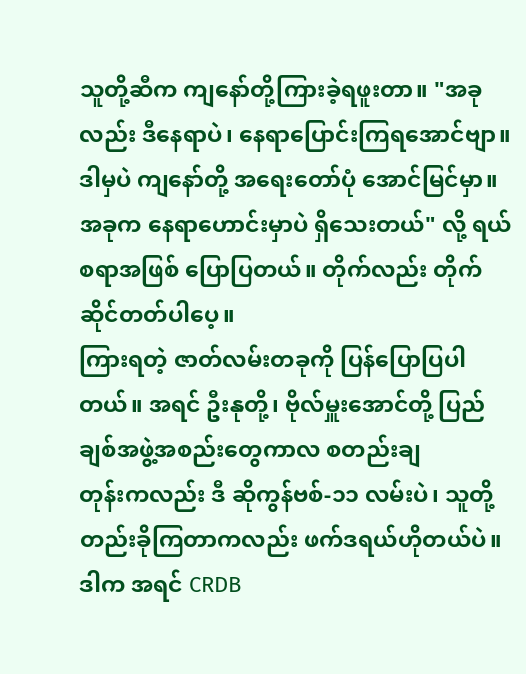သူတို့ဆီက ကျနော်တို့ကြားခဲ့ရဖူးတာ။ "အခုလည်း ဒီနေရာပဲ၊ နေရာပြောင်းကြရအောင်ဗျာ။ ဒါမှပဲ ကျနော်တို့ အရေးတော်ပုံ အောင်မြင်မှာ။ အခုက နေရာဟောင်းမှာပဲ ရှိသေးတယ်" လို့ ရယ်စရာအဖြစ် ပြောပြတယ်။ တိုက်လည်း တိုက်ဆိုင်တတ်ပါပေ့။
ကြားရတဲ့ ဇာတ်လမ်းတခုကို ပြန်ပြောပြပါတယ်။ အရင် ဦးနုတို့၊ ဗိုလ်မှူးအောင်တို့ ပြည်ချစ်အဖွဲ့အစည်းတွေကာလ စတည်းချ
တုန်းကလည်း ဒီ ဆိုကွန်ဗစ်-၁၁ လမ်းပဲ၊ သူတို့တည်းခိုကြတာကလည်း ဖက်ဒရယ်ဟိုတယ်ပဲ။ ဒါက အရင် CRDB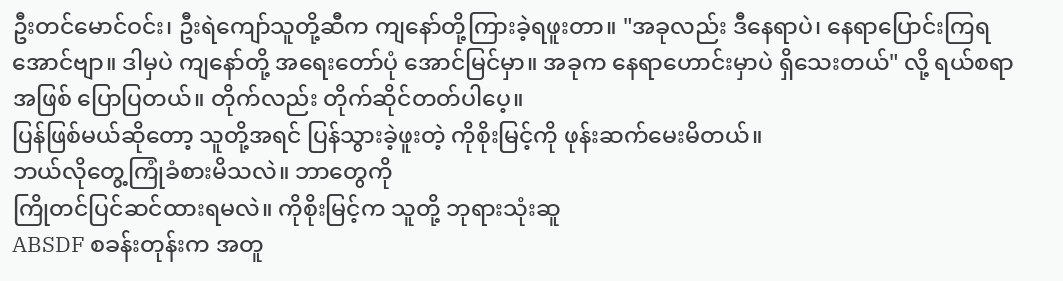ဦးတင်မောင်ဝင်း၊ ဦးရဲကျော်သူတို့ဆီက ကျနော်တို့ကြားခဲ့ရဖူးတာ။ "အခုလည်း ဒီနေရာပဲ၊ နေရာပြောင်းကြရအောင်ဗျာ။ ဒါမှပဲ ကျနော်တို့ အရေးတော်ပုံ အောင်မြင်မှာ။ အခုက နေရာဟောင်းမှာပဲ ရှိသေးတယ်" လို့ ရယ်စရာအဖြစ် ပြောပြတယ်။ တိုက်လည်း တိုက်ဆိုင်တတ်ပါပေ့။
ပြန်ဖြစ်မယ်ဆိုတော့ သူတို့အရင် ပြန်သွားခဲ့ဖူးတဲ့ ကိုစိုးမြင့်ကို ဖုန်းဆက်မေးမိတယ်။
ဘယ်လိုတွေ့ကြုံခံစားမိသလဲ။ ဘာတွေကို
ကြိုတင်ပြင်ဆင်ထားရမလဲ။ ကိုစိုးမြင့်က သူတို့ ဘုရားသုံးဆူ
ABSDF စခန်းတုန်းက အတူ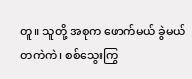တူ။ သူတို့ အစုက ဖောက်မယ် ခွဲမယ်တကဲကဲ၊ စစ်သွေးကြွ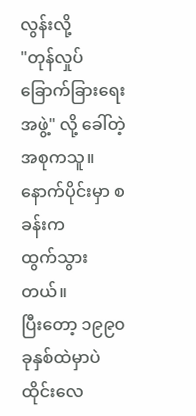လွန်းလို့
"တုန်လှုပ်ခြောက်ခြားရေးအဖွဲ့" လို့ ခေါ်တဲ့ အစုကသူ။ နောက်ပိုင်းမှာ စခန်းက
ထွက်သွားတယ်။
ပြီးတော့ ၁၉၉၀ ခုနှစ်ထဲမှာပဲ ထိုင်းလေ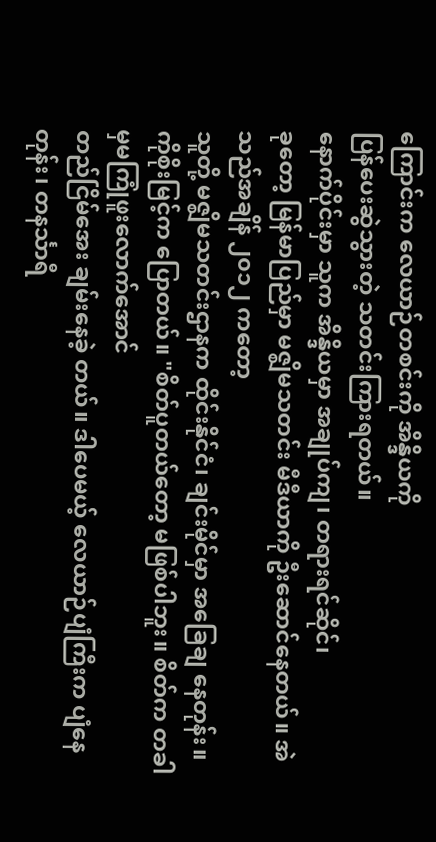ကြောင်းက လေယာဉ်တစင်းကို အိန္ဒိယကို
ပြန်ပေးဆွဲသွားတဲ့ သတင်းကြားရတယ်။
နောက်ပိုင်းမှာ သူက အိန္ဒိယမှာ အချုပ်ကျ၊ တရားရင်ဆိုင်၊
ခုတော့ မြန်မာပြည်မှာ မဇ္ဈိမသတင်း မီဒီယာကို ဦးဆောင်နေတယ်။ အဲသည်အချိန် ၂၀၁၂ ကတော့
သူတို့ မဇ္ဈိမသတင်းဌာနက ထိုင်းနိုင်ငံ၊ ချင်းမိုင်မှာ အခြေချ နေတုန်း။
ကိုစိုးမြင့်က ပြောတယ်။ "စိတ်ပူတယ်တော့ မဖြစ်ပါဘူး။ စိတ်က တခါမှမကြုံဖူးလောက်အောင်
တည်ငြိမ်အေး ချမ်းနေခဲ့ တယ်။ ဒါပေမယ့် လေယာဉ်ပျံကြီးက ပျံနေတုန်း၊ တနင်္သာရီ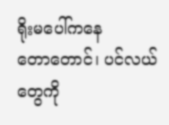ရိုးမပေါ်ကနေ
တောတောင်၊ ပင်လယ်တွေကို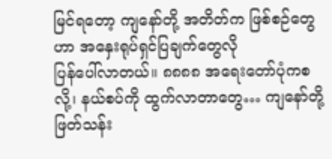မြင်ရတော့ ကျနော်တို့ အတိတ်က ဖြစ်စဉ်တွေဟာ အနှေးရုပ်ရှင်ပြချက်တွေလို
ပြန်ပေါ်လာတယ်။ ၈၈၈၈ အရေးတော်ပုံကစလို့၊ နယ်စပ်ကို ထွက်လာတာတွေ… ကျနော်တို့ ဖြတ်သန်း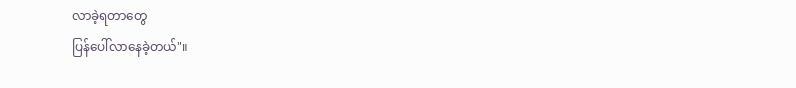လာခဲ့ရတာတွေ
ပြန်ပေါ်လာနေခဲ့တယ်"။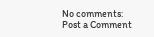No comments:
Post a Comment